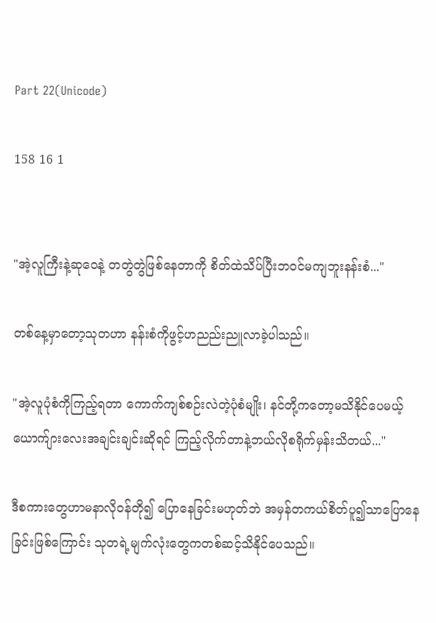Part 22(Unicode)

158 16 1


"အဲ့လူကြီးနဲ့ဆုဝေနဲ့ တတွဲတွဲဖြစ်နေတာကို စိတ်ထဲသိပ်ပြီးဘဝင်မကျဘူးနန်းစံ..."

တစ်နေ့မှာတော့သုတဟာ နန်းစံကိုဖွင့်ဟညည်းညူလာခဲ့ပါသည်။

"အဲ့လူပုံစံကိုကြည့်ရတာ ကောက်ကျစ်စဉ်းလဲတဲ့ပုံစံမျိုး၊ နင်တို့ကတော့မသိနိုင်ပေမယ့် ယောက်ျားလေးအချင်းချင်းဆိုရင် ကြည့်လိုက်တာနဲ့ဘယ်လိုစရိုက်မှန်းသိတယ်..."

ဒီစကားတွေဟာမနာလိုဝန်တို၍ ပြောနေခြင်းမဟုတ်ဘဲ အမှန်တကယ်စိတ်ပူ၍သာပြောနေခြင်းဖြစ်ကြောင်း သုတရဲ့မျက်လုံးတွေကတစ်ဆင့်သိနိုင်ပေသည်။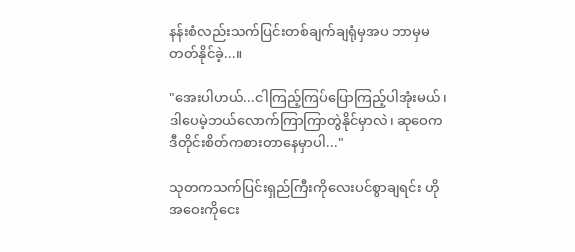နန်းစံလည်းသက်ပြင်းတစ်ချက်ချရုံမှအပ ဘာမှမတတ်နိုင်ခဲ့...။

"အေးပါဟယ်...ငါကြည့်ကြပ်ပြောကြည့်ပါအုံးမယ်၊ ဒါပေမဲ့ဘယ်လောက်ကြာကြာတွဲနိုင်မှာလဲ၊ ဆုဝေကဒီတိုင်းစိတ်ကစားတာနေမှာပါ..."

သုတကသက်ပြင်းရှည်ကြီးကိုလေးပင်စွာချရင်း ဟိုအဝေးကိုငေး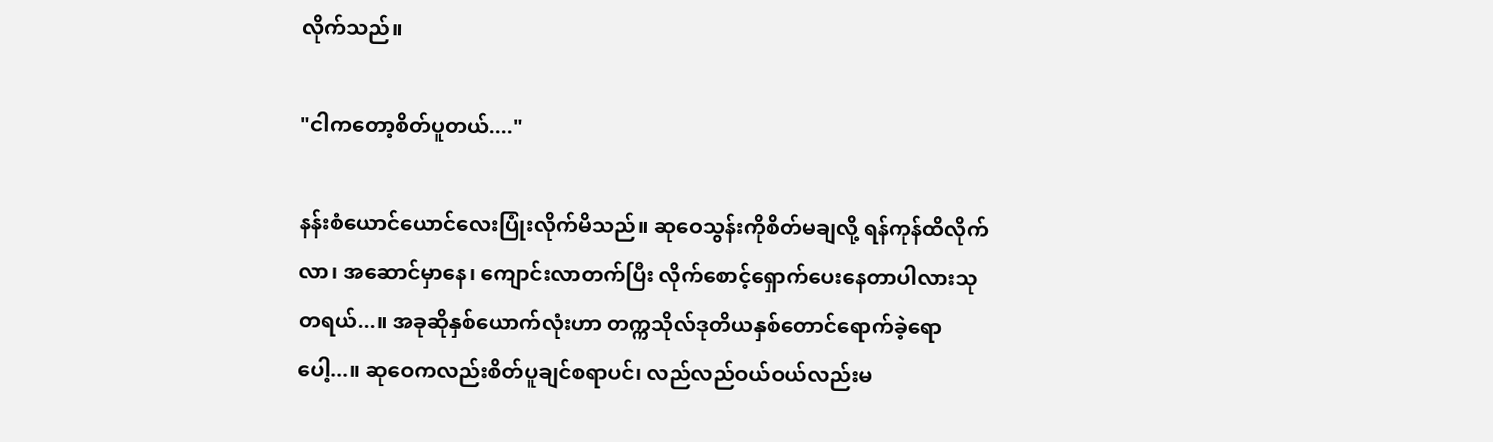လိုက်သည်။

"ငါကတော့စိတ်ပူတယ်...."

နန်းစံယောင်ယောင်လေးပြုံးလိုက်မိသည်။ ဆုဝေသွန်းကိုစိတ်မချလို့ ရန်ကုန်ထိလိုက်လာ၊ အဆောင်မှာနေ၊ ကျောင်းလာတက်ပြီး လိုက်စောင့်ရှောက်ပေးနေတာပါလားသုတရယ်...။ အခုဆိုနှစ်ယောက်လုံးဟာ တက္ကသိုလ်ဒုတိယနှစ်တောင်ရောက်ခဲ့ရောပေါ့...။ ဆုဝေကလည်းစိတ်ပူချင်စရာပင်၊ လည်လည်ဝယ်ဝယ်လည်းမ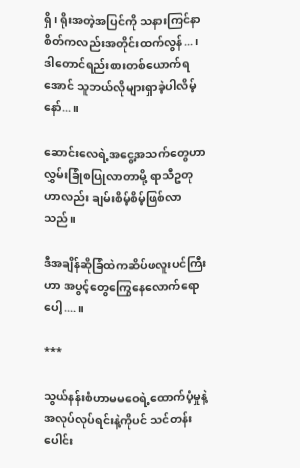ရှိ၊ ရိုးအတဲ့အပြင်ကို သနားကြင်နာစိတ်ကလည်းအတိုင်းထက်လွန်...၊ ဒါတောင်ရည်းစားတစ်ယောက်ရအောင် သူဘယ်လိုများရှာခဲ့ပါလိမ့်နော်...။

ဆောင်းလေရဲ့အငွေ့အသက်တွေဟာ လွှမ်းခြုံစပြုလာတာမို့ ရာသီဥတုဟာလည်း ချမ်းစိမ့်စိမ့်ဖြစ်လာသည်။

ဒီအချိန်ဆိုခြံထဲကဆိပ်ဖလူးပင်ကြီးဟာ အပွင့်တွေကြွေနေလောက်ရောပေါ့....။

***

သွယ်နန်းစံဟာမမဝေရဲ့ထောက်ပံ့မှုနဲ့ အလုပ်လုပ်ရင်းနဲ့ကိုပင် သင်တန်းပေါင်း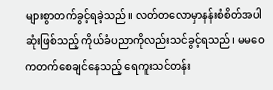များစွာတက်ခွင့်ရခဲ့သည်။ လတ်တလောမှာနန်းစံစိတ်အပါဆုံးဖြစ်သည့် ကိုယ်ခံပညာကိုလည်းသင်ခွင့်ရသည်၊ မမဝေကတက်စေချင်နေသည့် ရေကူးသင်တန်း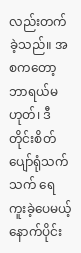လည်းတက်ခဲ့သည်။ အစကတော့ဘာရယ်မဟုတ်၊ ဒီတိုင်းစိတ်ပျော်ရုံသက်သက် ရေကူးခဲ့ပေမယ့် နောက်ပိုင်း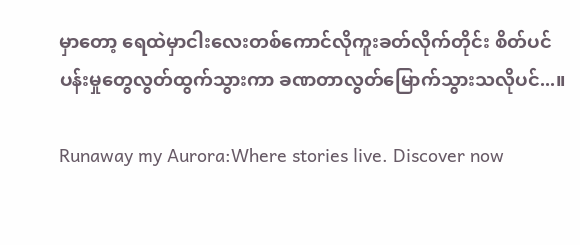မှာတော့ ရေထဲမှာငါးလေးတစ်ကောင်လိုကူးခတ်လိုက်တိုင်း စိတ်ပင်ပန်းမှုတွေလွတ်ထွက်သွားကာ ခဏတာလွတ်မြောက်သွားသလိုပင်...။

Runaway my Aurora:Where stories live. Discover now